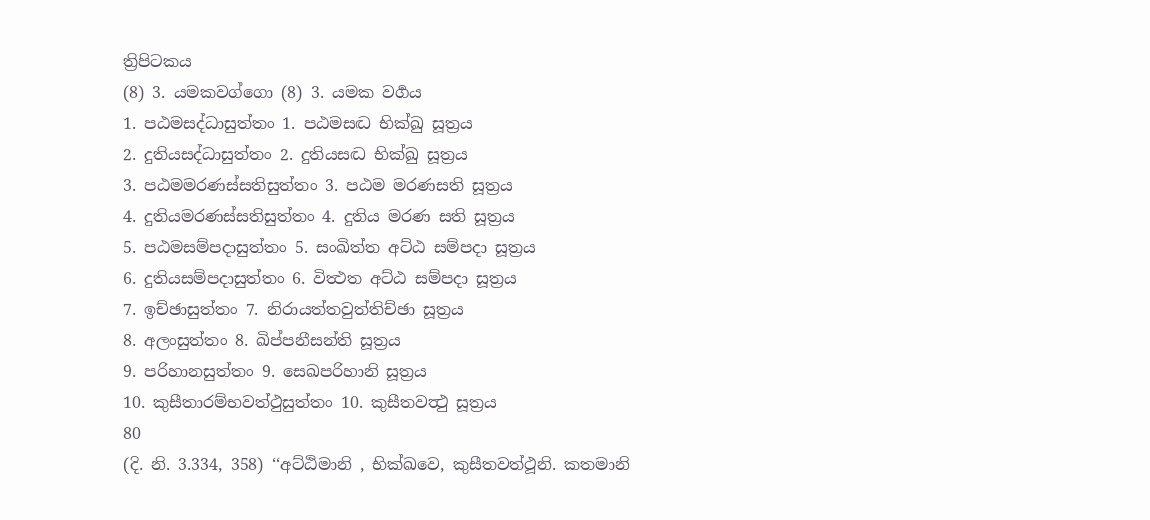ත්‍රිපිටකය
(8) 3. යමකවග්ගො (8) 3. යමක වර්‍ගය
1. පඨමසද්ධාසුත්තං 1. පඨමසද්‍ධ භික්ඛු සූත්‍රය
2. දුතියසද්ධාසුත්තං 2. දුතියසද්‍ධ භික්ඛු සූත්‍රය
3. පඨමමරණස්සතිසුත්තං 3. පඨම මරණසති සූත්‍රය
4. දුතියමරණස්සතිසුත්තං 4. දුතිය මරණ සති සූත්‍රය
5. පඨමසම්පදාසුත්තං 5. සංඛිත්ත අට්ඨ සම්පදා සූත්‍රය
6. දුතියසම්පදාසුත්තං 6. විත්‍ථත අට්ඨ සම්පදා සූත්‍රය
7. ඉච්ඡාසුත්තං 7. නිරායත්තවුත්තිච්ඡා සූත්‍රය
8. අලංසුත්තං 8. ඛිප්පනීසන්ති සූත්‍රය
9. පරිහානසුත්තං 9. සෙඛපරිහානි සූත්‍රය
10. කුසීතාරම්භවත්ථුසුත්තං 10. කුසීතවත්‍ථු සූත්‍රය
80
(දි. නි. 3.334, 358) ‘‘අට්ඨිමානි , භික්ඛවෙ, කුසීතවත්ථූනි. කතමානි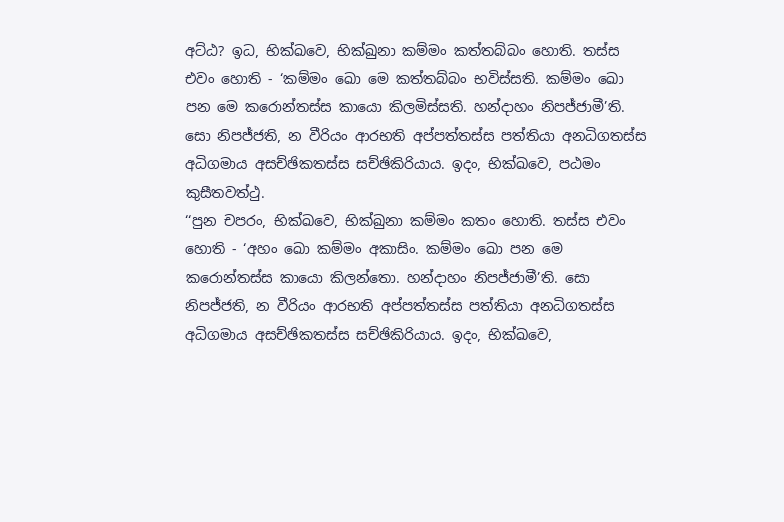අට්ඨ? ඉධ, භික්ඛවෙ, භික්ඛුනා කම්මං කත්තබ්බං හොති. තස්ස එවං හොති - ‘කම්මං ඛො මෙ කත්තබ්බං භවිස්සති. කම්මං ඛො පන මෙ කරොන්තස්ස කායො කිලමිස්සති. හන්දාහං නිපජ්ජාමී’ති. සො නිපජ්ජති, න වීරියං ආරභති අප්පත්තස්ස පත්තියා අනධිගතස්ස අධිගමාය අසච්ඡිකතස්ස සච්ඡිකිරියාය. ඉදං, භික්ඛවෙ, පඨමං කුසීතවත්ථු.
‘‘පුන චපරං, භික්ඛවෙ, භික්ඛුනා කම්මං කතං හොති. තස්ස එවං හොති - ‘අහං ඛො කම්මං අකාසිං. කම්මං ඛො පන මෙ කරොන්තස්ස කායො කිලන්තො. හන්දාහං නිපජ්ජාමී’ති. සො නිපජ්ජති, න වීරියං ආරභති අප්පත්තස්ස පත්තියා අනධිගතස්ස අධිගමාය අසච්ඡිකතස්ස සච්ඡිකිරියාය. ඉදං, භික්ඛවෙ,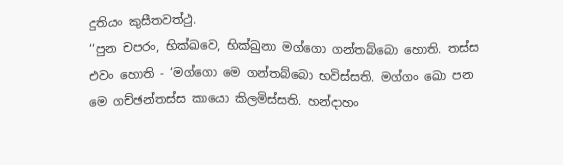දුතියං කුසීතවත්ථු.
‘‘පුන චපරං, භික්ඛවෙ, භික්ඛුනා මග්ගො ගන්තබ්බො හොති. තස්ස එවං හොති - ‘මග්ගො මෙ ගන්තබ්බො භවිස්සති. මග්ගං ඛො පන මෙ ගච්ඡන්තස්ස කායො කිලමිස්සති. හන්දාහං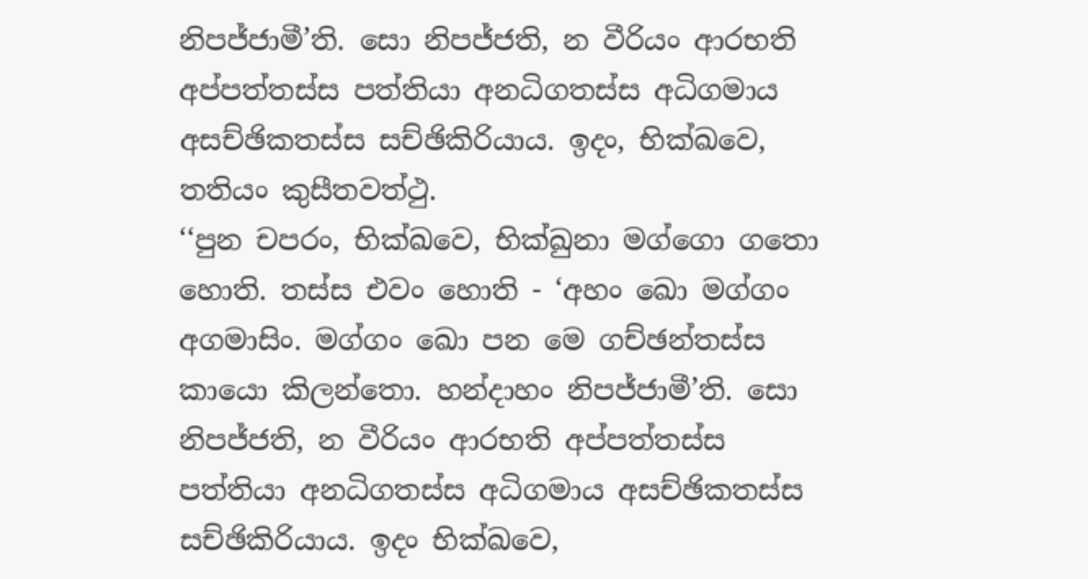නිපජ්ජාමී’ති. සො නිපජ්ජති, න වීරියං ආරභති අප්පත්තස්ස පත්තියා අනධිගතස්ස අධිගමාය අසච්ඡිකතස්ස සච්ඡිකිරියාය. ඉදං, භික්ඛවෙ, තතියං කුසීතවත්ථු.
‘‘පුන චපරං, භික්ඛවෙ, භික්ඛුනා මග්ගො ගතො හොති. තස්ස එවං හොති - ‘අහං ඛො මග්ගං අගමාසිං. මග්ගං ඛො පන මෙ ගච්ඡන්තස්ස කායො කිලන්තො. හන්දාහං නිපජ්ජාමී’ති. සො නිපජ්ජති, න වීරියං ආරභති අප්පත්තස්ස පත්තියා අනධිගතස්ස අධිගමාය අසච්ඡිකතස්ස සච්ඡිකිරියාය. ඉදං භික්ඛවෙ,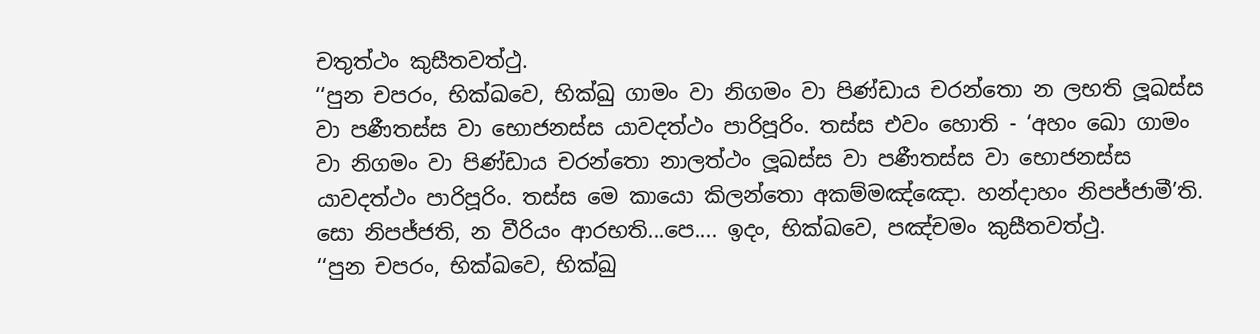චතුත්ථං කුසීතවත්ථු.
‘‘පුන චපරං, භික්ඛවෙ, භික්ඛු ගාමං වා නිගමං වා පිණ්ඩාය චරන්තො න ලභති ලූඛස්ස වා පණීතස්ස වා භොජනස්ස යාවදත්ථං පාරිපූරිං. තස්ස එවං හොති - ‘අහං ඛො ගාමං වා නිගමං වා පිණ්ඩාය චරන්තො නාලත්ථං ලූඛස්ස වා පණීතස්ස වා භොජනස්ස යාවදත්ථං පාරිපූරිං. තස්ස මෙ කායො කිලන්තො අකම්මඤ්ඤො. හන්දාහං නිපජ්ජාමී’ති. සො නිපජ්ජති, න වීරියං ආරභති...පෙ.... ඉදං, භික්ඛවෙ, පඤ්චමං කුසීතවත්ථු.
‘‘පුන චපරං, භික්ඛවෙ, භික්ඛු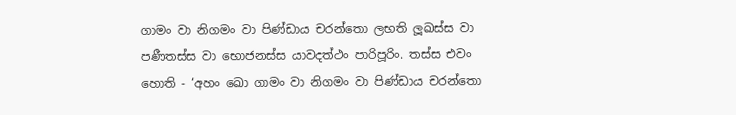ගාමං වා නිගමං වා පිණ්ඩාය චරන්තො ලභති ලූඛස්ස වා පණීතස්ස වා භොජනස්ස යාවදත්ථං පාරිපූරිං. තස්ස එවං හොති - ‘අහං ඛො ගාමං වා නිගමං වා පිණ්ඩාය චරන්තො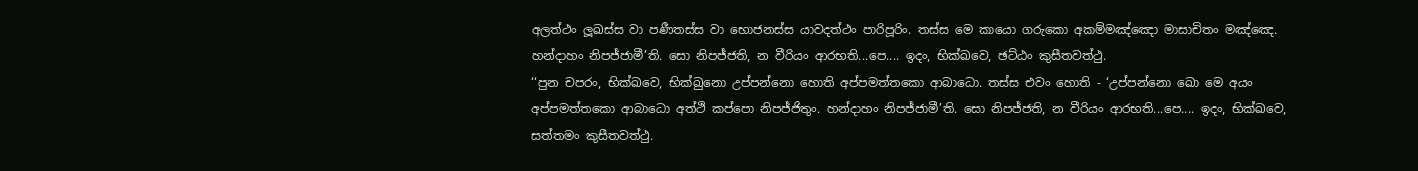අලත්ථං ලූඛස්ස වා පණීතස්ස වා භොජනස්ස යාවදත්ථං පාරිපූරිං. තස්ස මෙ කායො ගරුකො අකම්මඤ්ඤො මාසාචිතං මඤ්ඤෙ. හන්දාහං නිපජ්ජාමී’ති. සො නිපජ්ජති, න වීරියං ආරභති...පෙ.... ඉදං, භික්ඛවෙ, ඡට්ඨං කුසීතවත්ථු.
‘‘පුන චපරං, භික්ඛවෙ, භික්ඛුනො උප්පන්නො හොති අප්පමත්තකො ආබාධො. තස්ස එවං හොති - ‘උප්පන්නො ඛො මෙ අයං අප්පමත්තකො ආබාධො අත්ථි කප්පො නිපජ්ජිතුං. හන්දාහං නිපජ්ජාමී’ති. සො නිපජ්ජති, න වීරියං ආරභති...පෙ.... ඉදං, භික්ඛවෙ, සත්තමං කුසීතවත්ථු.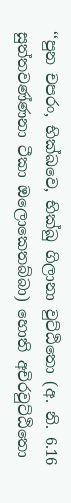‘‘පුන චපරං, භික්ඛවෙ, භික්ඛු ගිලානා වුට්ඨිතො (අ. නි. 6.16 සුත්තවණ්ණනා ටීකා ඔලොකෙතබ්බා) හොති අචිරවුට්ඨිතො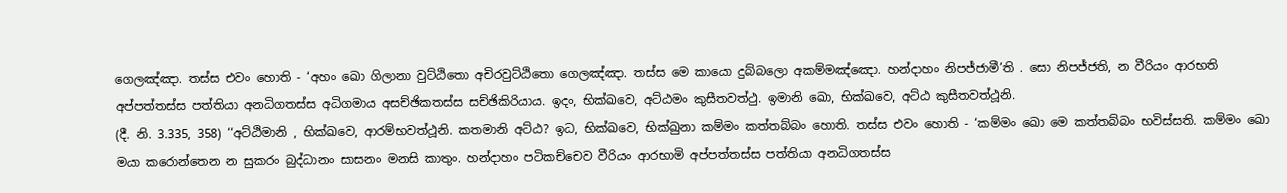ගෙලඤ්ඤා. තස්ස එවං හොති - ‘අහං ඛො ගිලානා වුට්ඨිතො අචිරවුට්ඨිතො ගෙලඤ්ඤා. තස්ස මෙ කායො දුබ්බලො අකම්මඤ්ඤො. හන්දාහං නිපජ්ජාමී’ති . සො නිපජ්ජති, න වීරියං ආරභති අප්පත්තස්ස පත්තියා අනධිගතස්ස අධිගමාය අසච්ඡිකතස්ස සච්ඡිකිරියාය. ඉදං, භික්ඛවෙ, අට්ඨමං කුසීතවත්ථු. ඉමානි ඛො, භික්ඛවෙ, අට්ඨ කුසීතවත්ථූනි.
(දී. නි. 3.335, 358) ‘‘අට්ඨිමානි , භික්ඛවෙ, ආරම්භවත්ථූනි. කතමානි අට්ඨ? ඉධ, භික්ඛවෙ, භික්ඛුනා කම්මං කත්තබ්බං හොති. තස්ස එවං හොති - ‘කම්මං ඛො මෙ කත්තබ්බං භවිස්සති. කම්මං ඛො මයා කරොන්තෙන න සුකරං බුද්ධානං සාසනං මනසි කාතුං. හන්දාහං පටිකච්චෙව වීරියං ආරභාමි අප්පත්තස්ස පත්තියා අනධිගතස්ස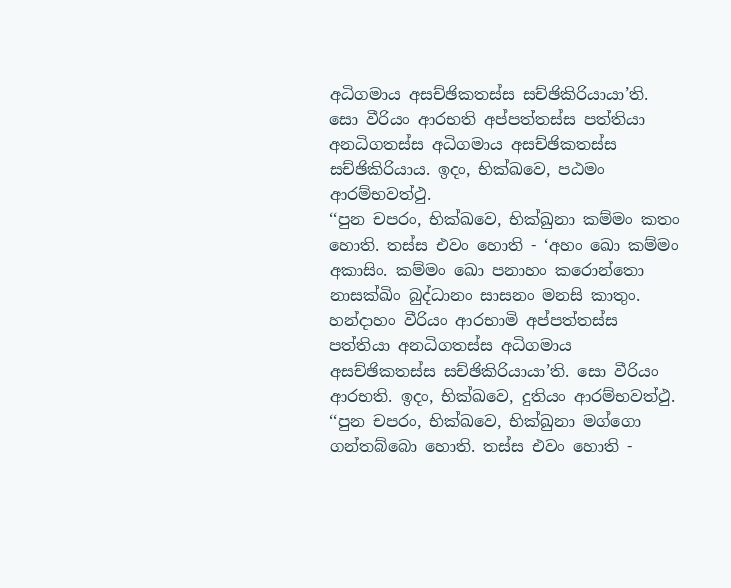අධිගමාය අසච්ඡිකතස්ස සච්ඡිකිරියායා’ති. සො වීරියං ආරභති අප්පත්තස්ස පත්තියා අනධිගතස්ස අධිගමාය අසච්ඡිකතස්ස සච්ඡිකිරියාය. ඉදං, භික්ඛවෙ, පඨමං ආරම්භවත්ථු.
‘‘පුන චපරං, භික්ඛවෙ, භික්ඛුනා කම්මං කතං හොති. තස්ස එවං හොති - ‘අහං ඛො කම්මං අකාසිං. කම්මං ඛො පනාහං කරොන්තො නාසක්ඛිං බුද්ධානං සාසනං මනසි කාතුං. හන්දාහං වීරියං ආරභාමි අප්පත්තස්ස පත්තියා අනධිගතස්ස අධිගමාය අසච්ඡිකතස්ස සච්ඡිකිරියායා’ති. සො වීරියං ආරභති. ඉදං, භික්ඛවෙ, දුතියං ආරම්භවත්ථු.
‘‘පුන චපරං, භික්ඛවෙ, භික්ඛුනා මග්ගො ගන්තබ්බො හොති. තස්ස එවං හොති -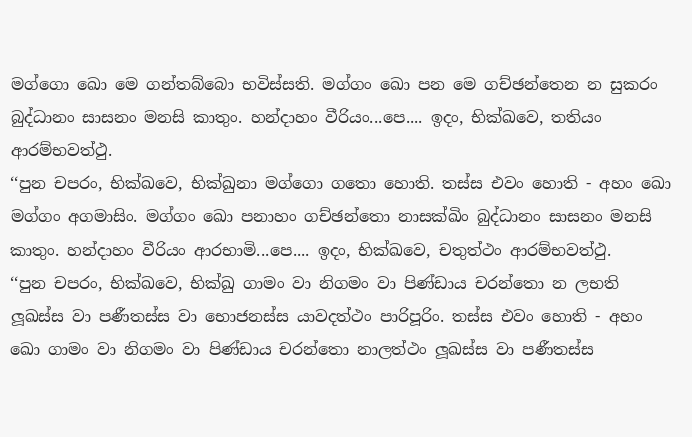මග්ගො ඛො මෙ ගන්තබ්බො භවිස්සති. මග්ගං ඛො පන මෙ ගච්ඡන්තෙන න සුකරං බුද්ධානං සාසනං මනසි කාතුං. හන්දාහං වීරියං...පෙ.... ඉදං, භික්ඛවෙ, තතියං ආරම්භවත්ථු.
‘‘පුන චපරං, භික්ඛවෙ, භික්ඛුනා මග්ගො ගතො හොති. තස්ස එවං හොති - අහං ඛො මග්ගං අගමාසිං. මග්ගං ඛො පනාහං ගච්ඡන්තො නාසක්ඛිං බුද්ධානං සාසනං මනසි කාතුං. හන්දාහං වීරියං ආරභාමි...පෙ.... ඉදං, භික්ඛවෙ, චතුත්ථං ආරම්භවත්ථු.
‘‘පුන චපරං, භික්ඛවෙ, භික්ඛු ගාමං වා නිගමං වා පිණ්ඩාය චරන්තො න ලභති ලූඛස්ස වා පණීතස්ස වා භොජනස්ස යාවදත්ථං පාරිපූරිං. තස්ස එවං හොති - අහං ඛො ගාමං වා නිගමං වා පිණ්ඩාය චරන්තො නාලත්ථං ලූඛස්ස වා පණීතස්ස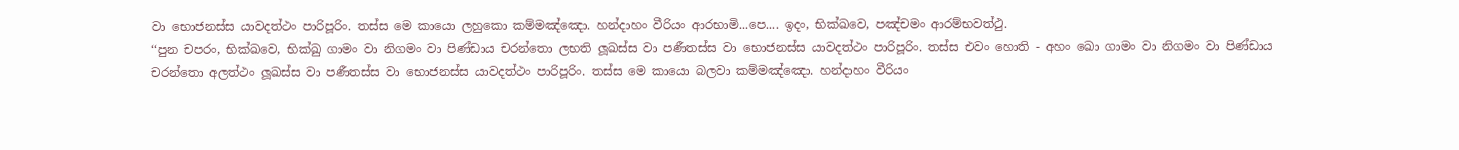වා භොජනස්ස යාවදත්ථං පාරිපූරිං. තස්ස මෙ කායො ලහුකො කම්මඤ්ඤො. හන්දාහං වීරියං ආරභාමි...පෙ.... ඉදං, භික්ඛවෙ, පඤ්චමං ආරම්භවත්ථු.
‘‘පුන චපරං, භික්ඛවෙ, භික්ඛු ගාමං වා නිගමං වා පිණ්ඩාය චරන්තො ලභති ලූඛස්ස වා පණීතස්ස වා භොජනස්ස යාවදත්ථං පාරිපූරිං. තස්ස එවං හොති - අහං ඛො ගාමං වා නිගමං වා පිණ්ඩාය චරන්තො අලත්ථං ලූඛස්ස වා පණීතස්ස වා භොජනස්ස යාවදත්ථං පාරිපූරිං. තස්ස මෙ කායො බලවා කම්මඤ්ඤො. හන්දාහං වීරියං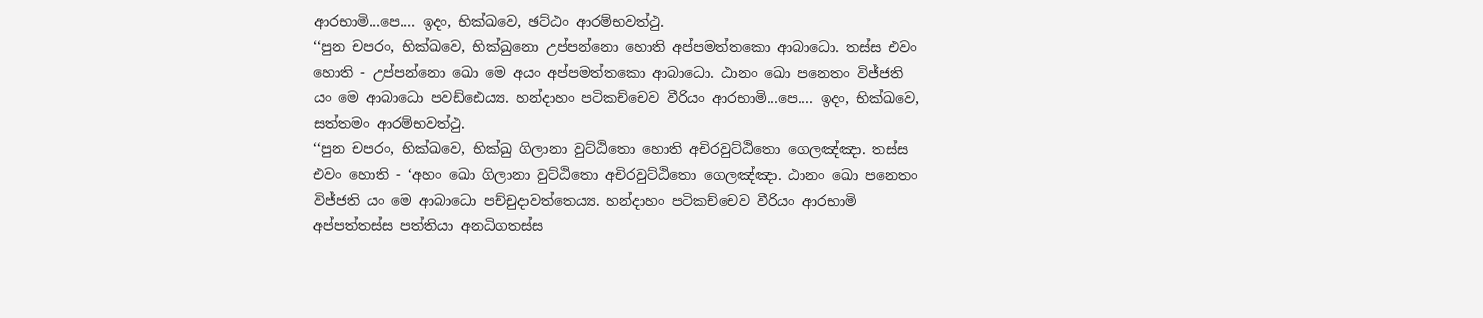ආරභාමි...පෙ.... ඉදං, භික්ඛවෙ, ඡට්ඨං ආරම්භවත්ථු.
‘‘පුන චපරං, භික්ඛවෙ, භික්ඛුනො උප්පන්නො හොති අප්පමත්තකො ආබාධො. තස්ස එවං හොති - උප්පන්නො ඛො මෙ අයං අප්පමත්තකො ආබාධො. ඨානං ඛො පනෙතං විජ්ජති යං මෙ ආබාධො පවඩ්ඪෙය්‍ය. හන්දාහං පටිකච්චෙව වීරියං ආරභාමි...පෙ.... ඉදං, භික්ඛවෙ, සත්තමං ආරම්භවත්ථු.
‘‘පුන චපරං, භික්ඛවෙ, භික්ඛු ගිලානා වුට්ඨිතො හොති අචිරවුට්ඨිතො ගෙලඤ්ඤා. තස්ස එවං හොති - ‘අහං ඛො ගිලානා වුට්ඨිතො අචිරවුට්ඨිතො ගෙලඤ්ඤා. ඨානං ඛො පනෙතං විජ්ජති යං මෙ ආබාධො පච්චුදාවත්තෙය්‍ය. හන්දාහං පටිකච්චෙව වීරියං ආරභාමි අප්පත්තස්ස පත්තියා අනධිගතස්ස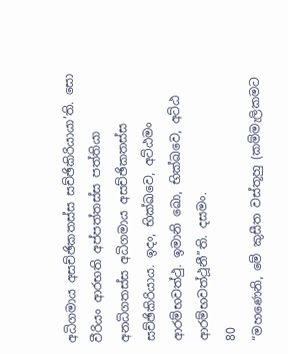අධිගමාය අසච්ඡිකතස්ස සච්ඡිකිරියායා’ති. සො වීරියං ආරභති අප්පත්තස්ස පත්තියා අනධිගතස්ස අධිගමාය අසච්ඡිකතස්ස සච්ඡිකිරියාය. ඉදං, භික්ඛවෙ, අට්ඨමං ආරම්භවත්ථු. ඉමානි ඛො, භික්ඛවෙ, අට්ඨ ආරම්භවත්ථූනී’’ති. දසමං.
80
“මහණෙනි, මේ කුසීත වස්තූහු (කම්මැලිකමට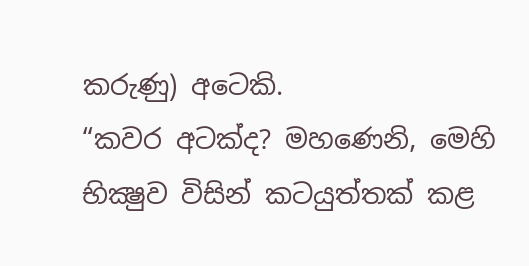කරුණු) අටෙකි.
“කවර අටක්ද? මහණෙනි, මෙහි භික්‍ෂුව විසින් කටයුත්තක් කළ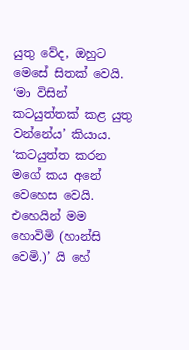යුතු වේද, ඔහුට මෙසේ සිතක් වෙයි. ‘මා විසින් කටයුත්තක් කළ යුතු වන්නේය’ කියාය. ‘කටයුත්ත කරන මගේ කය අනේ වෙහෙස වෙයි. එහෙයින් මම හොවිමි (හාන්සි වෙමි.)’ යි හේ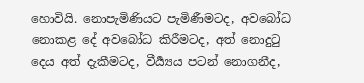හොවියි. නොපැමිණියට පැමිණීමටද, අවබෝධ නොකළ දේ අවබෝධ කිරීමටද, අත් නොදුටු දෙය අත් දැකීමටද, වීර්‍ය්‍යය පටන් නොගනීද,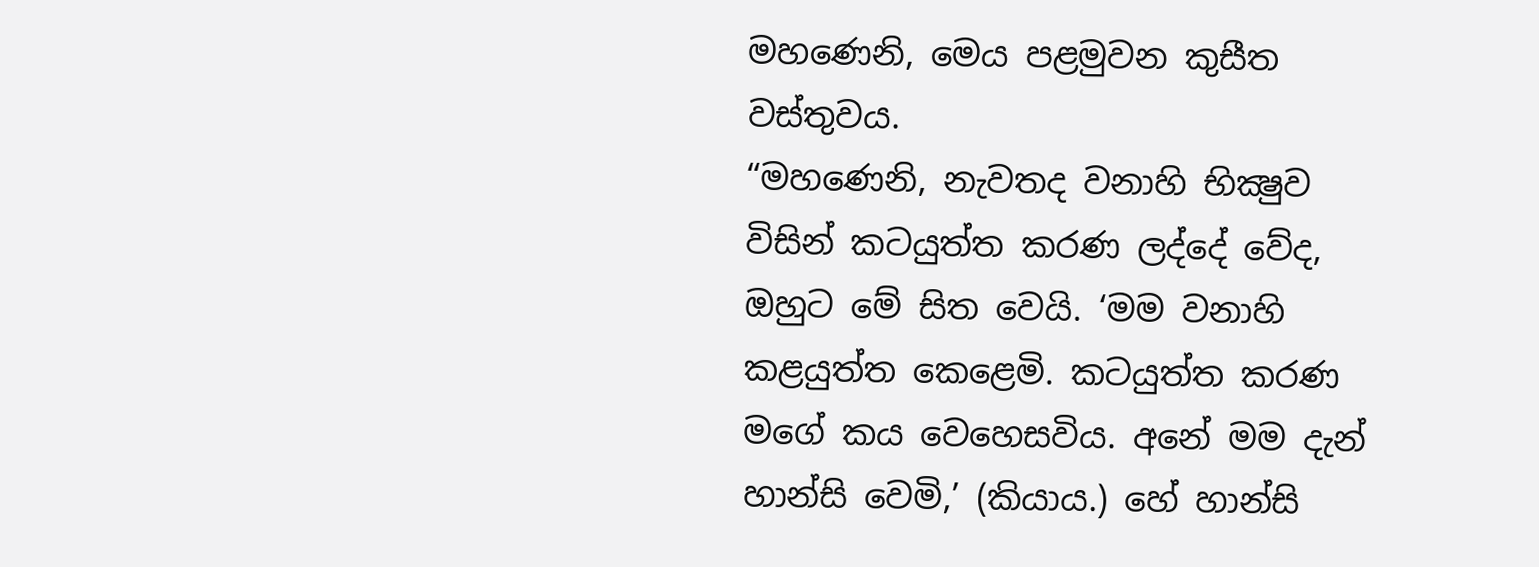මහණෙනි, මෙය පළමුවන කුසීත වස්තුවය.
“මහණෙනි, නැවතද වනාහි භික්‍ෂුව විසින් කටයුත්ත කරණ ලද්දේ වේද, ඔහුට මේ සිත වෙයි. ‘මම වනාහි කළයුත්ත කෙළෙමි. කටයුත්ත කරණ මගේ කය වෙහෙසවිය. අනේ මම දැන් හාන්සි වෙමි,’ (කියාය.) හේ හාන්සි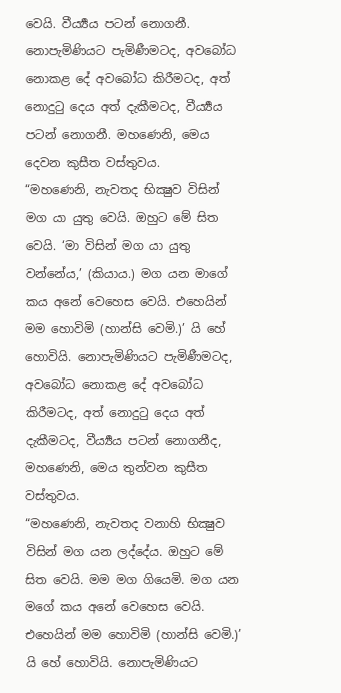වෙයි. වීර්‍ය්‍යය පටන් නොගනී. නොපැමිණියට පැමිණීමටද, අවබෝධ නොකළ දේ අවබෝධ කිරීමටද, අත් නොදුටු දෙය අත් දැකීමටද, වීර්‍ය්‍යය පටන් නොගනී. මහණෙනි, මෙය දෙවන කුසීත වස්තුවය.
“මහණෙනි, නැවතද භික්‍ෂුව විසින් මග යා යුතු වෙයි. ඔහුට මේ සිත වෙයි. ‘මා විසින් මග යා යුතු වන්නේය,’ (කියාය.) මග යන මාගේ කය අනේ වෙහෙස වෙයි. එහෙයින් මම හොවිමි (හාන්සි වෙමි.)’ යි හේ හොවියි. නොපැමිණියට පැමිණීමටද, අවබෝධ නොකළ දේ අවබෝධ කිරීමටද, අත් නොදුටු දෙය අත් දැකීමටද, වීර්‍ය්‍යය පටන් නොගනීද, මහණෙනි, මෙය තුන්වන කුසීත වස්තුවය.
“මහණෙනි, නැවතද වනාහි භික්‍ෂුව විසින් මග යන ලද්දේය. ඔහුට මේ සිත වෙයි. මම මග ගියෙමි. මග යන මගේ කය අනේ වෙහෙස වෙයි. එහෙයින් මම හොවිමි (හාන්සි වෙමි.)’ යි හේ හොවියි. නොපැමිණියට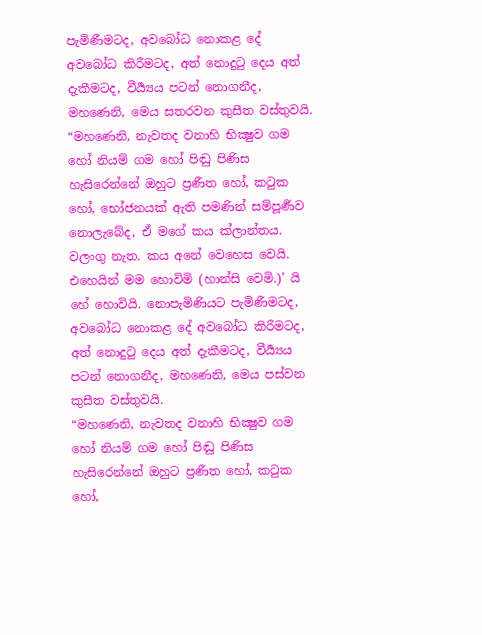පැමිණීමටද, අවබෝධ නොකළ දේ අවබෝධ කිරීමටද, අත් නොදුටු දෙය අත් දැකීමටද, වීර්‍ය්‍යය පටන් නොගනීද, මහණෙනි, මෙය සතරවන කුසීත වස්තුවයි.
“මහණෙනි, නැවතද වනාහි භික්‍ෂුව ගම හෝ නියම් ගම හෝ පිඬු පිණිස හැසිරෙන්නේ ඔහුට ප්‍රණීත හෝ, කටුක හෝ, භෝජනයක් ඇති පමණින් සම්පූර්‍ණව නොලැබේද, ඒ මගේ කය ක්ලාන්තය. වලංගු නැත. කය අනේ වෙහෙස වෙයි. එහෙයින් මම හොවිමි (හාන්සි වෙමි.)’ යි හේ හොවියි. නොපැමිණියට පැමිණීමටද, අවබෝධ නොකළ දේ අවබෝධ කිරීමටද, අත් නොදුටු දෙය අත් දැකීමටද, වීර්‍ය්‍යය පටන් නොගනීද, මහණෙනි, මෙය පස්වන කුසීත වස්තුවයි.
“මහණෙනි, නැවතද වනාහි භික්‍ෂුව ගම හෝ නියම් ගම හෝ පිඬු පිණිස හැසිරෙන්නේ ඔහුට ප්‍රණීත හෝ, කටුක හෝ,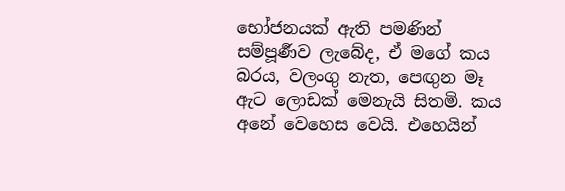භෝජනයක් ඇති පමණින් සම්පූර්‍ණව ලැබේද, ඒ මගේ කය බරය, වලංගු නැත, පෙඟුන මෑ ඇට ලොඩක් මෙනැයි සිතමි. කය අනේ වෙහෙස වෙයි. එහෙයින්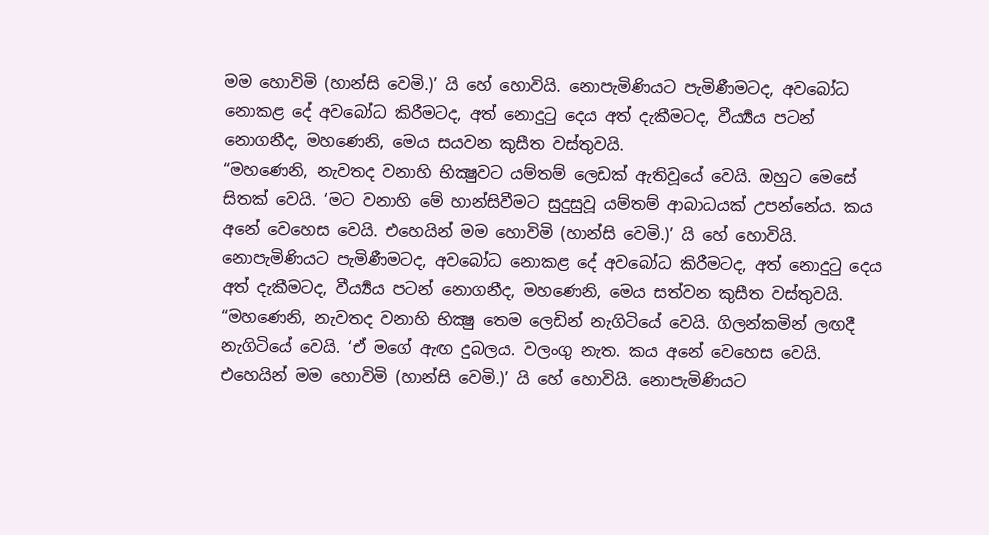මම හොවිමි (හාන්සි වෙමි.)’ යි හේ හොවියි. නොපැමිණියට පැමිණීමටද, අවබෝධ නොකළ දේ අවබෝධ කිරීමටද, අත් නොදුටු දෙය අත් දැකීමටද, වීර්‍ය්‍යය පටන් නොගනීද, මහණෙනි, මෙය සයවන කුසීත වස්තුවයි.
“මහණෙනි, නැවතද වනාහි භික්‍ෂුවට යම්තම් ලෙඩක් ඇතිවූයේ වෙයි. ඔහුට මෙසේ සිතක් වෙයි. ‘මට වනාහි මේ හාන්සිවීමට සුදුසුවූ යම්තම් ආබාධයක් උපන්නේය. කය අනේ වෙහෙස වෙයි. එහෙයින් මම හොවිමි (හාන්සි වෙමි.)’ යි හේ හොවියි. නොපැමිණියට පැමිණීමටද, අවබෝධ නොකළ දේ අවබෝධ කිරීමටද, අත් නොදුටු දෙය අත් දැකීමටද, වීර්‍ය්‍යය පටන් නොගනීද, මහණෙනි, මෙය සත්වන කුසීත වස්තුවයි.
“මහණෙනි, නැවතද වනාහි භික්‍ෂු තෙම ලෙඩින් නැගිටියේ වෙයි. ගිලන්කමින් ලඟදී නැගිටියේ වෙයි. ‘ඒ මගේ ඇඟ දුබලය. වලංගු නැත. කය අනේ වෙහෙස වෙයි. එහෙයින් මම හොවිමි (හාන්සි වෙමි.)’ යි හේ හොවියි. නොපැමිණියට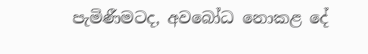පැමිණීමටද, අවබෝධ නොකළ දේ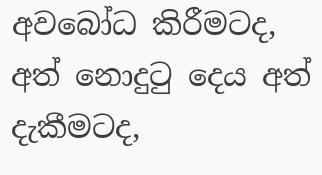අවබෝධ කිරීමටද, අත් නොදුටු දෙය අත් දැකීමටද,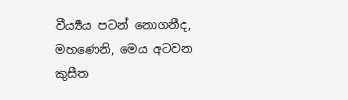වීර්‍ය්‍යය පටන් නොගනීද, මහණෙනි, මෙය අටවන කුසීත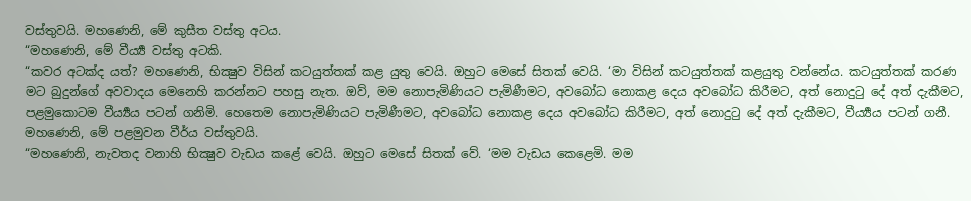වස්තුවයි. මහණෙනි, මේ කුසීත වස්තු අටය.
“මහණෙනි, මේ වීර්‍ය්‍ය වස්තු අටකි.
“කවර අටක්ද යත්? මහණෙනි, භික්‍ෂුව විසින් කටයුත්තක් කළ යුතු වෙයි. ඔහුට මෙසේ සිතක් වෙයි. ‘මා විසින් කටයුත්තක් කළයුතු වන්නේය. කටයුත්තක් කරණ මට බුදුන්ගේ අවවාදය මෙනෙහි කරන්නට පහසු නැත. ඔව්, මම නොපැමිණියට පැමිණීමට, අවබෝධ නොකළ දෙය අවබෝධ කිරීමට, අත් නොදුටු දේ අත් දැකීමට, පළමුකොටම වීර්‍ය්‍යය පටන් ගනිමි. හෙතෙම නොපැමිණියට පැමිණීමට, අවබෝධ නොකළ දෙය අවබෝධ කිරීමට, අත් නොදුටු දේ අත් දැකීමට, වීර්‍ය්‍යය පටන් ගනී. මහණෙනි, මේ පළමුවන වීර්ය වස්තුවයි.
“මහණෙනි, නැවතද වනාහි භික්‍ෂුව වැඩය කළේ වෙයි. ඔහුට මෙසේ සිතක් වේ. ‘මම වැඩය කෙළෙමි. මම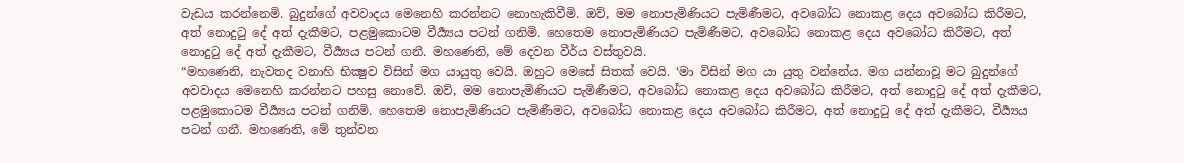වැඩය කරන්නෙමි. බුදුන්ගේ අවවාදය මෙනෙහි කරන්නට නොහැකිවීමි. ඔව්, මම නොපැමිණියට පැමිණීමට, අවබෝධ නොකළ දෙය අවබෝධ කිරීමට, අත් නොදුටු දේ අත් දැකීමට, පළමුකොටම වීර්‍ය්‍යය පටන් ගනිමි. හෙතෙම නොපැමිණියට පැමිණීමට, අවබෝධ නොකළ දෙය අවබෝධ කිරීමට, අත් නොදුටු දේ අත් දැකීමට, වීර්‍ය්‍යය පටන් ගනී. මහණෙනි, මේ දෙවන වීර්ය වස්තුවයි.
“මහණෙනි, නැවතද වනාහි භික්‍ෂුව විසින් මග යායුතු වෙයි. ඔහුට මෙසේ සිතක් වෙයි. ‘මා විසින් මග යා යුතු වන්නේය. මග යන්නාවූ මට බුදුන්ගේ අවවාදය මෙනෙහි කරන්නට පහසු නොවේ. ඔව්, මම නොපැමිණියට පැමිණීමට, අවබෝධ නොකළ දෙය අවබෝධ කිරීමට, අත් නොදුටු දේ අත් දැකීමට, පළමුකොටම වීර්‍ය්‍යය පටන් ගනිමි. හෙතෙම නොපැමිණියට පැමිණීමට, අවබෝධ නොකළ දෙය අවබෝධ කිරීමට, අත් නොදුටු දේ අත් දැකීමට, වීර්‍ය්‍යය පටන් ගනී. මහණෙනි, මේ තුන්වන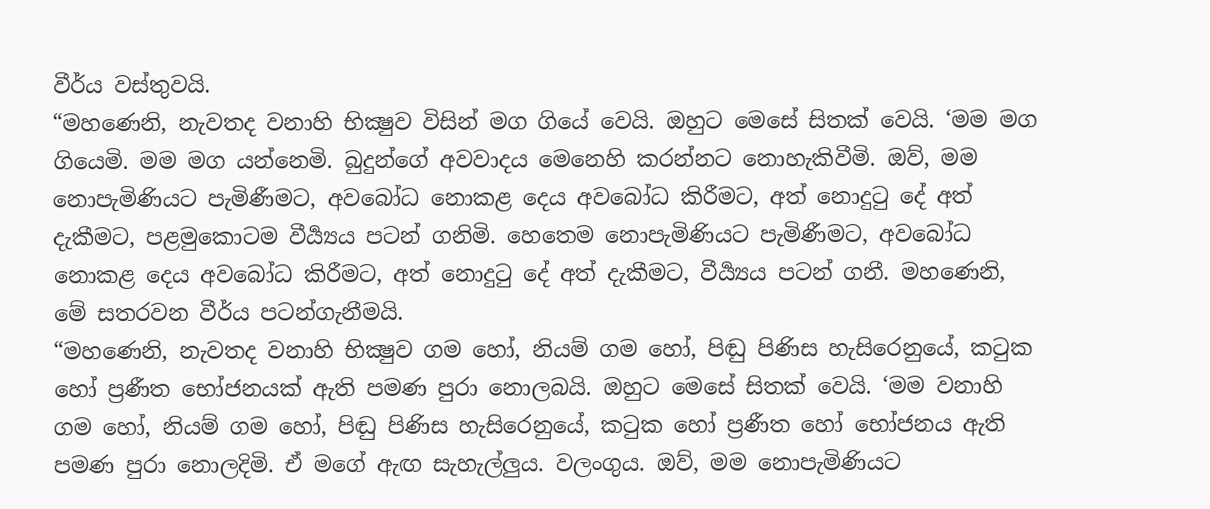වීර්ය වස්තුවයි.
“මහණෙනි, නැවතද වනාහි භික්‍ෂුව විසින් මග ගියේ වෙයි. ඔහුට මෙසේ සිතක් වෙයි. ‘මම මග ගියෙමි. මම මග යන්නෙමි. බුදුන්ගේ අවවාදය මෙනෙහි කරන්නට නොහැකිවීමි. ඔව්, මම නොපැමිණියට පැමිණීමට, අවබෝධ නොකළ දෙය අවබෝධ කිරීමට, අත් නොදුටු දේ අත් දැකීමට, පළමුකොටම වීර්‍ය්‍යය පටන් ගනිමි. හෙතෙම නොපැමිණියට පැමිණීමට, අවබෝධ නොකළ දෙය අවබෝධ කිරීමට, අත් නොදුටු දේ අත් දැකීමට, වීර්‍ය්‍යය පටන් ගනී. මහණෙනි, මේ සතරවන වීර්ය පටන්ගැනීමයි.
“මහණෙනි, නැවතද වනාහි භික්‍ෂුව ගම හෝ, නියම් ගම හෝ, පිඬු පිණිස හැසිරෙනුයේ, කටුක හෝ ප්‍රණීත භෝජනයක් ඇති පමණ පුරා නොලබයි. ඔහුට මෙසේ සිතක් වෙයි. ‘මම වනාහි ගම හෝ, නියම් ගම හෝ, පිඬු පිණිස හැසිරෙනුයේ, කටුක හෝ ප්‍රණීත හෝ භෝජනය ඇති පමණ පුරා නොලදිමි. ඒ මගේ ඇඟ සැහැල්ලුය. වලංගුය. ඔව්, මම නොපැමිණියට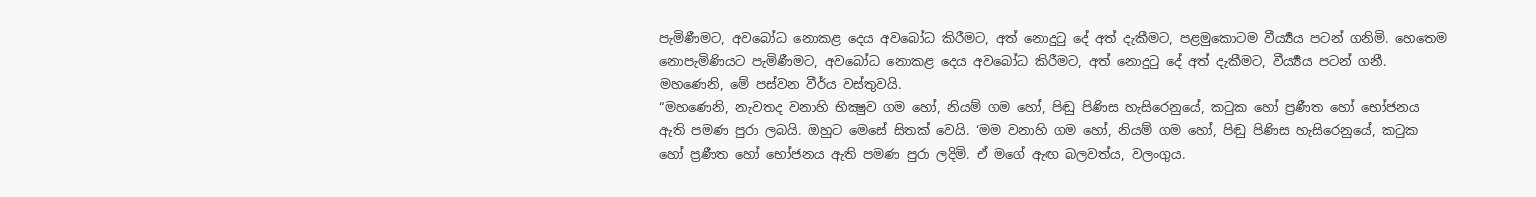පැමිණීමට, අවබෝධ නොකළ දෙය අවබෝධ කිරීමට, අත් නොදුටු දේ අත් දැකීමට, පළමුකොටම වීර්‍ය්‍යය පටන් ගනිමි. හෙතෙම නොපැමිණියට පැමිණීමට, අවබෝධ නොකළ දෙය අවබෝධ කිරීමට, අත් නොදුටු දේ අත් දැකීමට, වීර්‍ය්‍යය පටන් ගනී. මහණෙනි, මේ පස්වන වීර්ය වස්තුවයි.
“මහණෙනි, නැවතද වනාහි භික්‍ෂුව ගම හෝ, නියම් ගම හෝ, පිඬු පිණිස හැසිරෙනුයේ, කටුක හෝ ප්‍රණීත හෝ භෝජනය ඇති පමණ පුරා ලබයි. ඔහුට මෙසේ සිතක් වෙයි. ‘මම වනාහි ගම හෝ, නියම් ගම හෝ, පිඬු පිණිස හැසිරෙනුයේ, කටුක හෝ ප්‍රණීත හෝ භෝජනය ඇති පමණ පුරා ලදිමි. ඒ මගේ ඇඟ බලවත්ය, වලංගුය.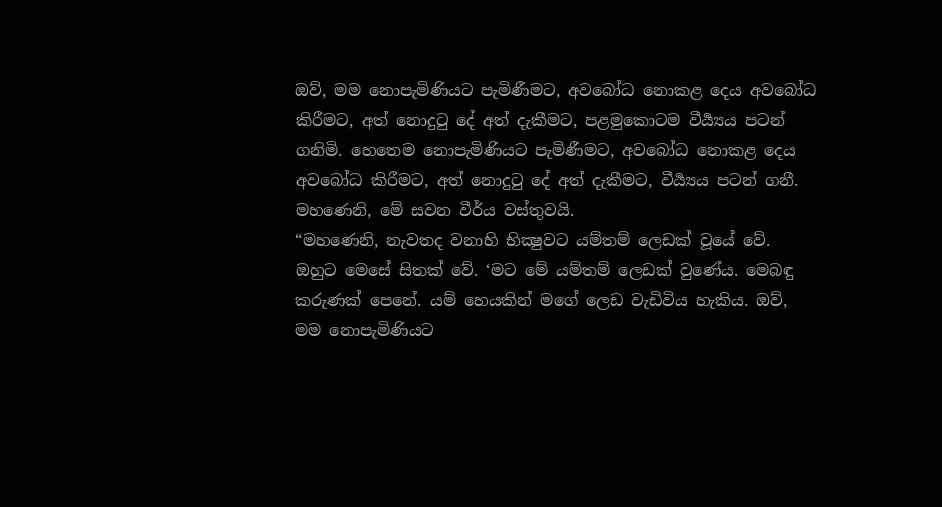ඔව්, මම නොපැමිණියට පැමිණීමට, අවබෝධ නොකළ දෙය අවබෝධ කිරීමට, අත් නොදුටු දේ අත් දැකීමට, පළමුකොටම වීර්‍ය්‍යය පටන් ගනිමි. හෙතෙම නොපැමිණියට පැමිණීමට, අවබෝධ නොකළ දෙය අවබෝධ කිරීමට, අත් නොදුටු දේ අත් දැකීමට, වීර්‍ය්‍යය පටන් ගනී. මහණෙනි, මේ සවන වීර්ය වස්තුවයි.
“මහණෙනි, නැවතද වනාහි භික්‍ෂුවට යම්තම් ලෙඩක් වූයේ වේ. ඔහුට මෙසේ සිතක් වේ. ‘මට මේ යම්තම් ලෙඩක් වුණේය. මෙබඳු කරුණක් පෙනේ. යම් හෙයකින් මගේ ලෙඩ වැඩිවිය හැකිය. ඔව්, මම නොපැමිණියට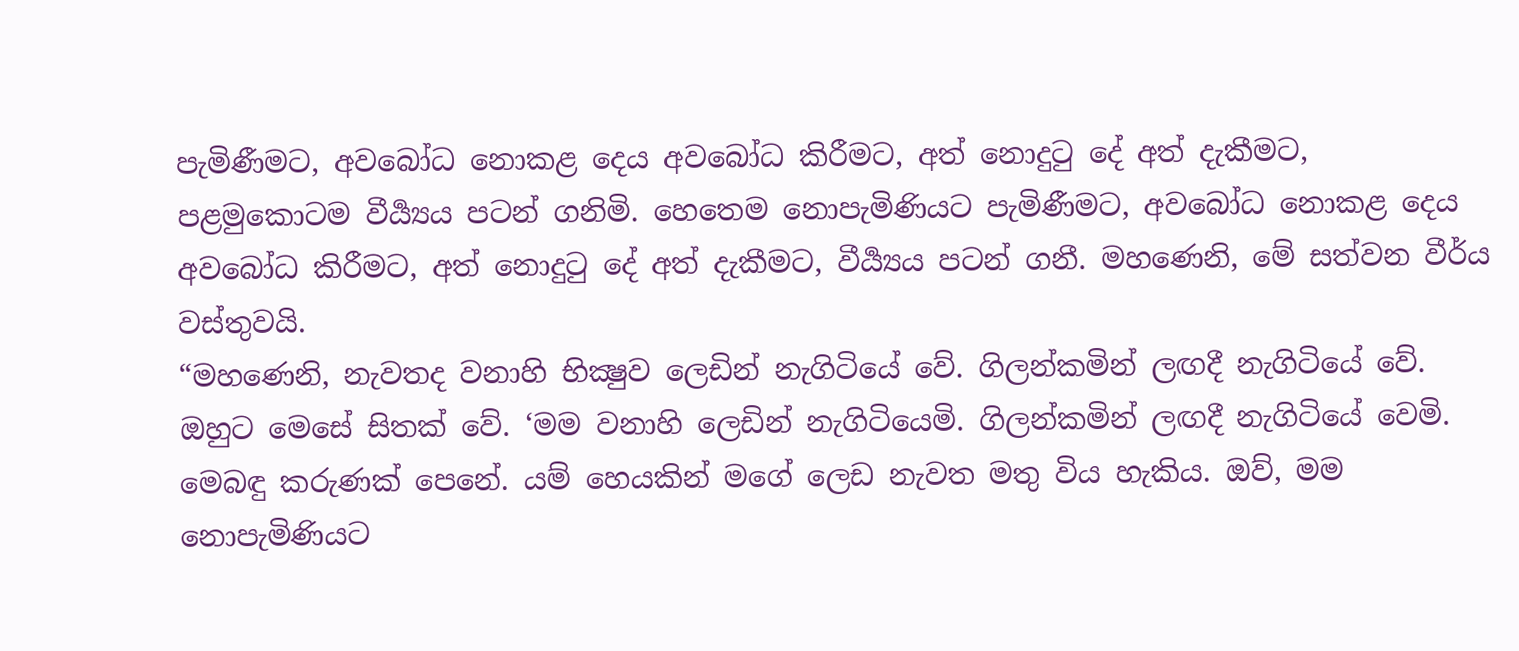පැමිණීමට, අවබෝධ නොකළ දෙය අවබෝධ කිරීමට, අත් නොදුටු දේ අත් දැකීමට, පළමුකොටම වීර්‍ය්‍යය පටන් ගනිමි. හෙතෙම නොපැමිණියට පැමිණීමට, අවබෝධ නොකළ දෙය අවබෝධ කිරීමට, අත් නොදුටු දේ අත් දැකීමට, වීර්‍ය්‍යය පටන් ගනී. මහණෙනි, මේ සත්වන වීර්ය වස්තුවයි.
“මහණෙනි, නැවතද වනාහි භික්‍ෂුව ලෙඩින් නැගිටියේ වේ. ගිලන්කමින් ලඟදී නැගිටියේ වේ. ඔහුට මෙසේ සිතක් වේ. ‘මම වනාහි ලෙඩින් නැගිටියෙමි. ගිලන්කමින් ලඟදී නැගිටියේ වෙමි. මෙබඳු කරුණක් පෙනේ. යම් හෙයකින් මගේ ලෙඩ නැවත මතු විය හැකිය. ඔව්, මම නොපැමිණියට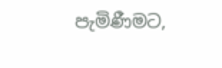පැමිණීමට,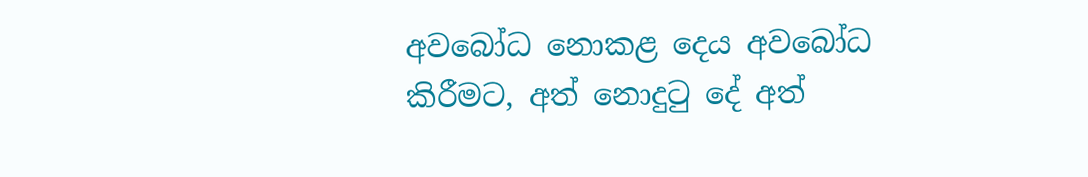අවබෝධ නොකළ දෙය අවබෝධ කිරීමට, අත් නොදුටු දේ අත්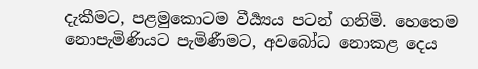දැකීමට, පළමුකොටම වීර්‍ය්‍යය පටන් ගනිමි. හෙතෙම නොපැමිණියට පැමිණීමට, අවබෝධ නොකළ දෙය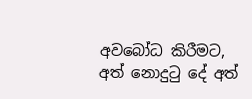අවබෝධ කිරීමට, අත් නොදුටු දේ අත්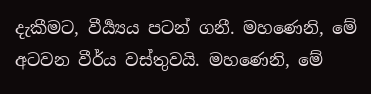දැකීමට, වීර්‍ය්‍යය පටන් ගනී. මහණෙනි, මේ අටවන වීර්ය වස්තුවයි. මහණෙනි, මේ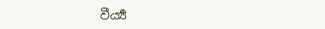වීර්‍ය්‍ය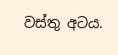වස්තු අටය.